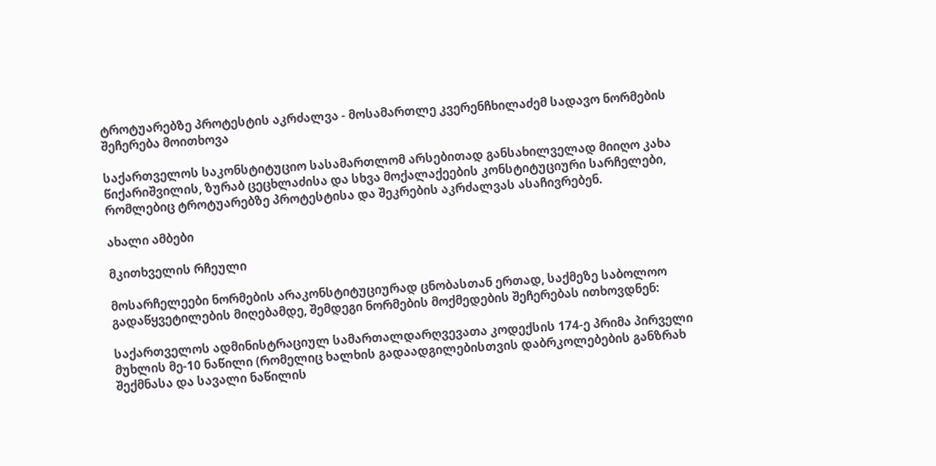ტროტუარებზე პროტესტის აკრძალვა - მოსამართლე კვერენჩხილაძემ სადავო ნორმების შეჩერება მოითხოვა

საქართველოს საკონსტიტუციო სასამართლომ არსებითად განსახილველად მიიღო კახა წიქარიშვილის, ზურაბ ცეცხლაძისა და სხვა მოქალაქეების კონსტიტუციური სარჩელები, რომლებიც ტროტუარებზე პროტესტისა და შეკრების აკრძალვას ასაჩივრებენ.

ახალი ამბები

მკითხველის რჩეული

მოსარჩელეები ნორმების არაკონსტიტუციურად ცნობასთან ერთად, საქმეზე საბოლოო გადაწყვეტილების მიღებამდე, შემდეგი ნორმების მოქმედების შეჩერებას ითხოვდნენ:

საქართველოს ადმინისტრაციულ სამართალდარღვევათა კოდექსის 174-ე პრიმა პირველი მუხლის მე-10 ნაწილი (რომელიც ხალხის გადაადგილებისთვის დაბრკოლებების განზრახ შექმნასა და სავალი ნაწილის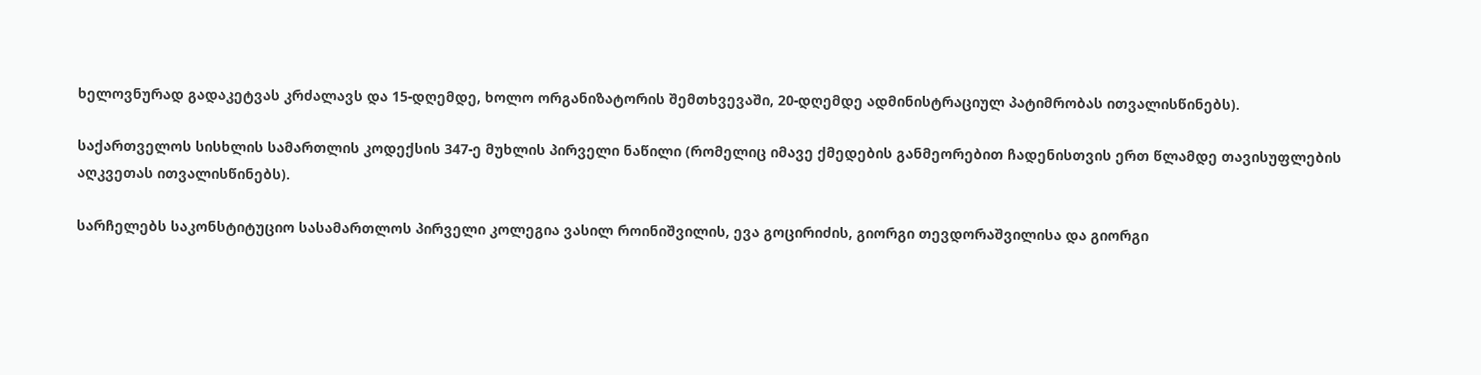ხელოვნურად გადაკეტვას კრძალავს და 15-დღემდე, ხოლო ორგანიზატორის შემთხვევაში, 20-დღემდე ადმინისტრაციულ პატიმრობას ითვალისწინებს).

საქართველოს სისხლის სამართლის კოდექსის 347-ე მუხლის პირველი ნაწილი (რომელიც იმავე ქმედების განმეორებით ჩადენისთვის ერთ წლამდე თავისუფლების აღკვეთას ითვალისწინებს).

სარჩელებს საკონსტიტუციო სასამართლოს პირველი კოლეგია ვასილ როინიშვილის, ევა გოცირიძის, გიორგი თევდორაშვილისა და გიორგი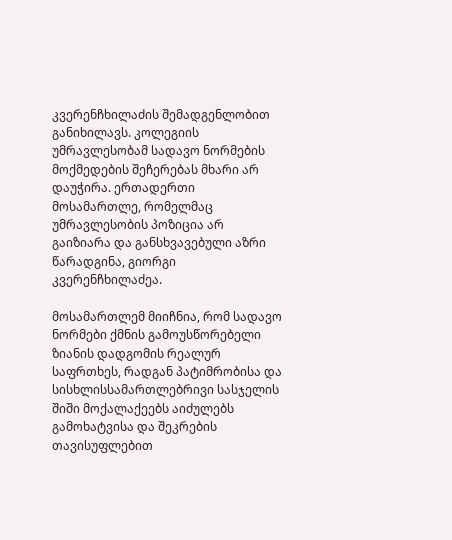კვერენჩხილაძის შემადგენლობით განიხილავს. კოლეგიის უმრავლესობამ სადავო ნორმების მოქმედების შეჩერებას მხარი არ დაუჭირა. ერთადერთი მოსამართლე, რომელმაც უმრავლესობის პოზიცია არ გაიზიარა და განსხვავებული აზრი წარადგინა, გიორგი კვერენჩხილაძეა.

მოსამართლემ მიიჩნია, რომ სადავო ნორმები ქმნის გამოუსწორებელი ზიანის დადგომის რეალურ საფრთხეს, რადგან პატიმრობისა და სისხლისსამართლებრივი სასჯელის შიში მოქალაქეებს აიძულებს გამოხატვისა და შეკრების თავისუფლებით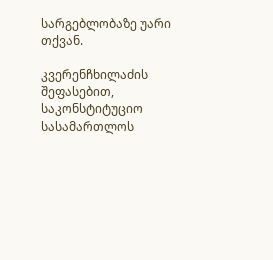სარგებლობაზე უარი თქვან.

კვერენჩხილაძის შეფასებით, საკონსტიტუციო სასამართლოს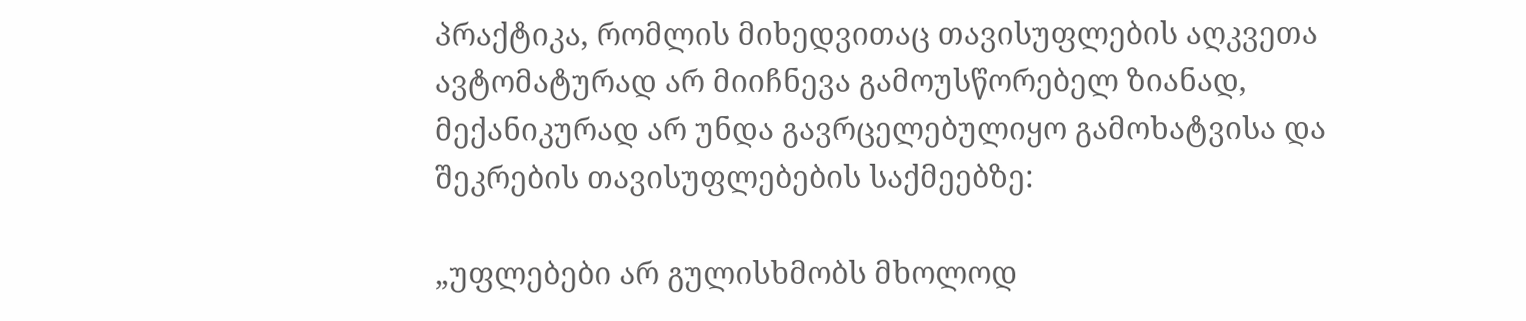პრაქტიკა, რომლის მიხედვითაც თავისუფლების აღკვეთა ავტომატურად არ მიიჩნევა გამოუსწორებელ ზიანად, მექანიკურად არ უნდა გავრცელებულიყო გამოხატვისა და შეკრების თავისუფლებების საქმეებზე:

„უფლებები არ გულისხმობს მხოლოდ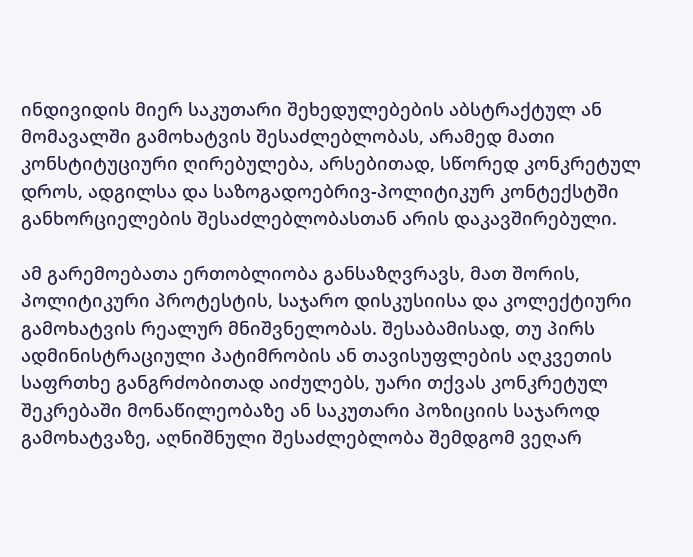ინდივიდის მიერ საკუთარი შეხედულებების აბსტრაქტულ ან მომავალში გამოხატვის შესაძლებლობას, არამედ მათი კონსტიტუციური ღირებულება, არსებითად, სწორედ კონკრეტულ დროს, ადგილსა და საზოგადოებრივ-პოლიტიკურ კონტექსტში განხორციელების შესაძლებლობასთან არის დაკავშირებული.

ამ გარემოებათა ერთობლიობა განსაზღვრავს, მათ შორის, პოლიტიკური პროტესტის, საჯარო დისკუსიისა და კოლექტიური გამოხატვის რეალურ მნიშვნელობას. შესაბამისად, თუ პირს ადმინისტრაციული პატიმრობის ან თავისუფლების აღკვეთის საფრთხე განგრძობითად აიძულებს, უარი თქვას კონკრეტულ შეკრებაში მონაწილეობაზე ან საკუთარი პოზიციის საჯაროდ გამოხატვაზე, აღნიშნული შესაძლებლობა შემდგომ ვეღარ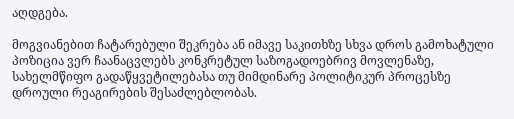აღდგება.

მოგვიანებით ჩატარებული შეკრება ან იმავე საკითხზე სხვა დროს გამოხატული პოზიცია ვერ ჩაანაცვლებს კონკრეტულ საზოგადოებრივ მოვლენაზე, სახელმწიფო გადაწყვეტილებასა თუ მიმდინარე პოლიტიკურ პროცესზე დროული რეაგირების შესაძლებლობას.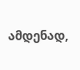ამდენად,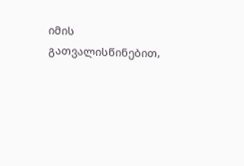იმის გათვალისწინებით,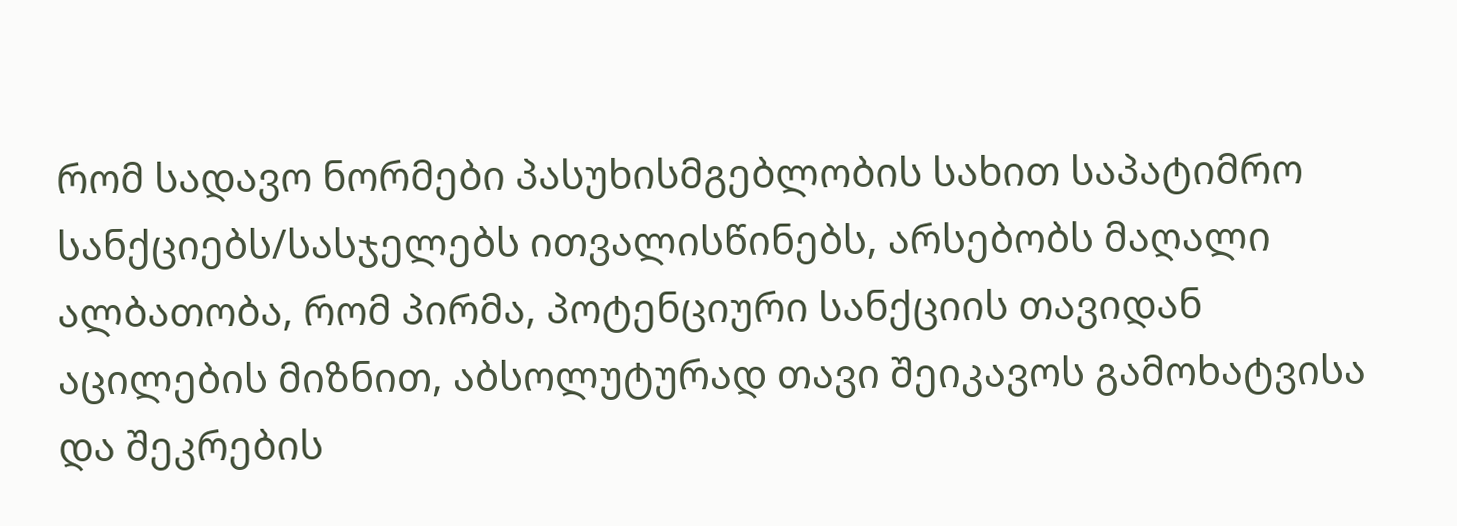რომ სადავო ნორმები პასუხისმგებლობის სახით საპატიმრო სანქციებს/სასჯელებს ითვალისწინებს, არსებობს მაღალი ალბათობა, რომ პირმა, პოტენციური სანქციის თავიდან აცილების მიზნით, აბსოლუტურად თავი შეიკავოს გამოხატვისა და შეკრების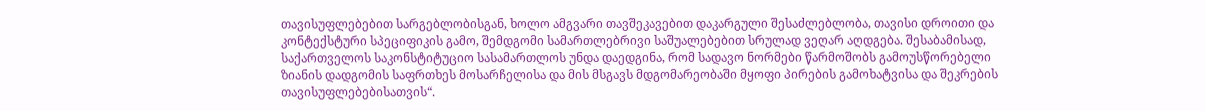თავისუფლებებით სარგებლობისგან, ხოლო ამგვარი თავშეკავებით დაკარგული შესაძლებლობა, თავისი დროითი და კონტექსტური სპეციფიკის გამო, შემდგომი სამართლებრივი საშუალებებით სრულად ვეღარ აღდგება. შესაბამისად, საქართველოს საკონსტიტუციო სასამართლოს უნდა დაედგინა, რომ სადავო ნორმები წარმოშობს გამოუსწორებელი ზიანის დადგომის საფრთხეს მოსარჩელისა და მის მსგავს მდგომარეობაში მყოფი პირების გამოხატვისა და შეკრების თავისუფლებებისათვის“.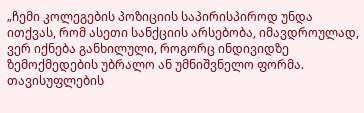„ჩემი კოლეგების პოზიციის საპირისპიროდ უნდა ითქვას, რომ ასეთი სანქციის არსებობა, იმავდროულად, ვერ იქნება განხილული, როგორც ინდივიდზე ზემოქმედების უბრალო ან უმნიშვნელო ფორმა. თავისუფლების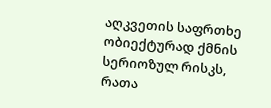აღკვეთის საფრთხე ობიექტურად ქმნის სერიოზულ რისკს, რათა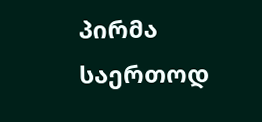პირმა საერთოდ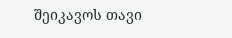შეიკავოს თავი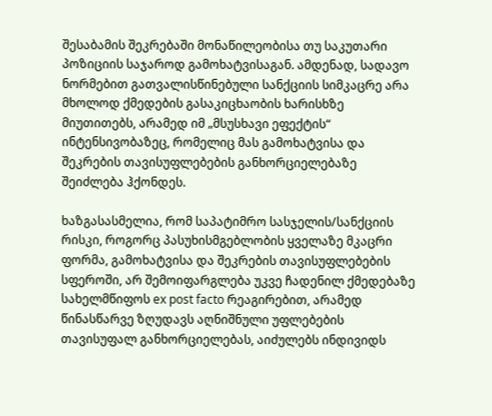შესაბამის შეკრებაში მონაწილეობისა თუ საკუთარი პოზიციის საჯაროდ გამოხატვისაგან. ამდენად, სადავო ნორმებით გათვალისწინებული სანქციის სიმკაცრე არა მხოლოდ ქმედების გასაკიცხაობის ხარისხზე მიუთითებს, არამედ იმ „მსუსხავი ეფექტის“ ინტენსივობაზეც, რომელიც მას გამოხატვისა და შეკრების თავისუფლებების განხორციელებაზე შეიძლება ჰქონდეს.

ხაზგასასმელია, რომ საპატიმრო სასჯელის/სანქციის რისკი, როგორც პასუხისმგებლობის ყველაზე მკაცრი ფორმა, გამოხატვისა და შეკრების თავისუფლებების სფეროში, არ შემოიფარგლება უკვე ჩადენილ ქმედებაზე სახელმწიფოს ex post facto რეაგირებით, არამედ წინასწარვე ზღუდავს აღნიშნული უფლებების თავისუფალ განხორციელებას, აიძულებს ინდივიდს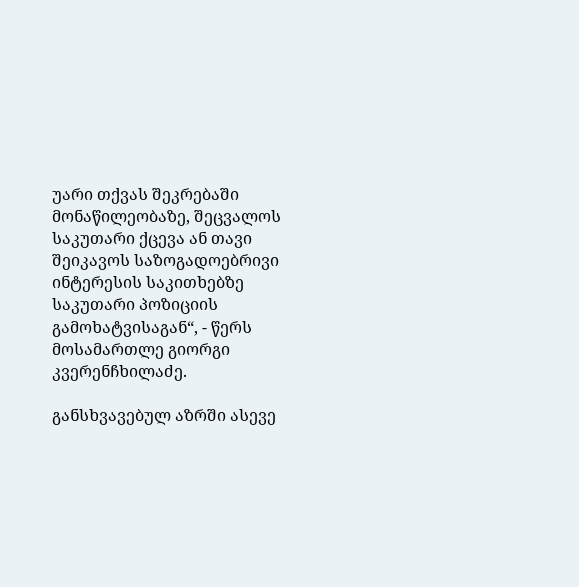უარი თქვას შეკრებაში მონაწილეობაზე, შეცვალოს საკუთარი ქცევა ან თავი შეიკავოს საზოგადოებრივი ინტერესის საკითხებზე საკუთარი პოზიციის გამოხატვისაგან“, - წერს მოსამართლე გიორგი კვერენჩხილაძე.

განსხვავებულ აზრში ასევე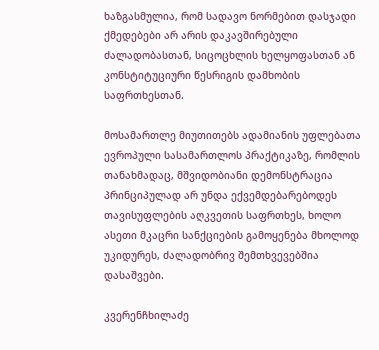ხაზგასმულია, რომ სადავო ნორმებით დასჯადი ქმედებები არ არის დაკავშირებული ძალადობასთან, სიცოცხლის ხელყოფასთან ან კონსტიტუციური წესრიგის დამხობის საფრთხესთან.

მოსამართლე მიუთითებს ადამიანის უფლებათა ევროპული სასამართლოს პრაქტიკაზე, რომლის თანახმადაც, მშვიდობიანი დემონსტრაცია პრინციპულად არ უნდა ექვემდებარებოდეს თავისუფლების აღკვეთის საფრთხეს, ხოლო ასეთი მკაცრი სანქციების გამოყენება მხოლოდ უკიდურეს, ძალადობრივ შემთხვევებშია დასაშვები.

კვერენჩხილაძე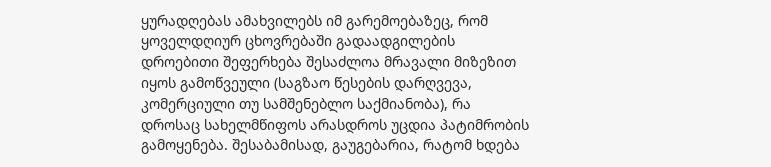ყურადღებას ამახვილებს იმ გარემოებაზეც, რომ ყოველდღიურ ცხოვრებაში გადაადგილების დროებითი შეფერხება შესაძლოა მრავალი მიზეზით იყოს გამოწვეული (საგზაო წესების დარღვევა, კომერციული თუ სამშენებლო საქმიანობა), რა დროსაც სახელმწიფოს არასდროს უცდია პატიმრობის გამოყენება. შესაბამისად, გაუგებარია, რატომ ხდება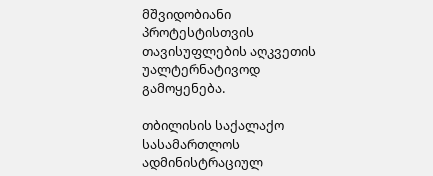მშვიდობიანი პროტესტისთვის თავისუფლების აღკვეთის უალტერნატივოდ გამოყენება.

თბილისის საქალაქო სასამართლოს ადმინისტრაციულ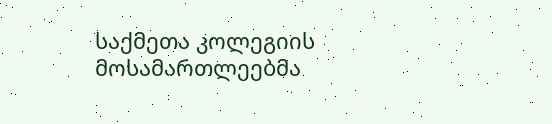საქმეთა კოლეგიის მოსამართლეებმა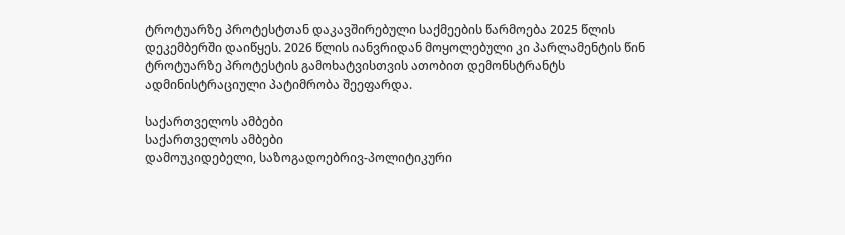ტროტუარზე პროტესტთან დაკავშირებული საქმეების წარმოება 2025 წლის დეკემბერში დაიწყეს. 2026 წლის იანვრიდან მოყოლებული კი პარლამენტის წინ ტროტუარზე პროტესტის გამოხატვისთვის ათობით დემონსტრანტს ადმინისტრაციული პატიმრობა შეეფარდა.

საქართველოს ამბები
საქართველოს ამბები
დამოუკიდებელი, საზოგადოებრივ-პოლიტიკური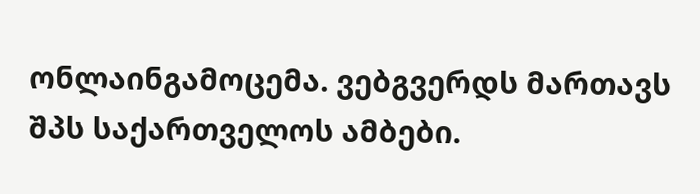ონლაინგამოცემა. ვებგვერდს მართავს შპს საქართველოს ამბები.